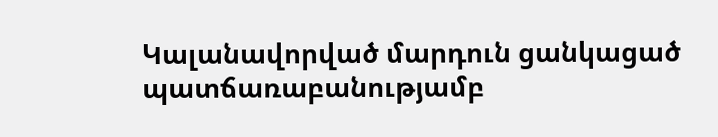Կալանավորված մարդուն ցանկացած պատճառաբանությամբ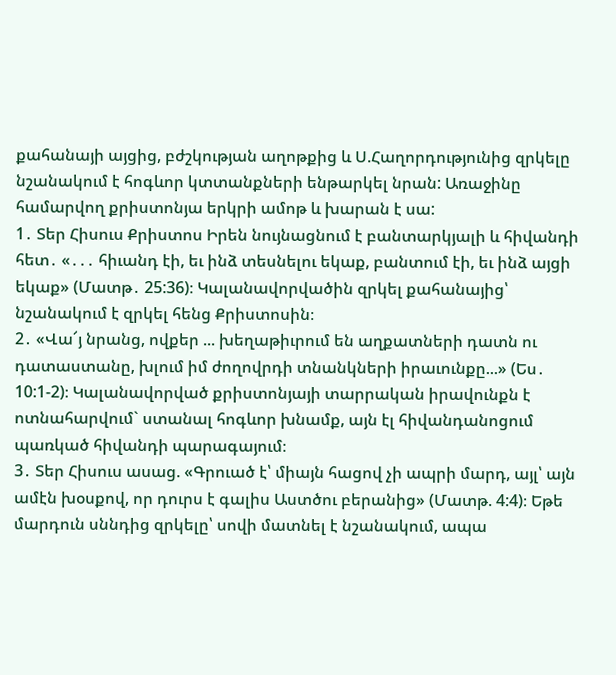քահանայի այցից, բժշկության աղոթքից և Ս.Հաղորդությունից զրկելը նշանակում է հոգևոր կտտանքների ենթարկել նրան: Առաջինը համարվող քրիստոնյա երկրի ամոթ և խարան է սա:
1․ Տեր Հիսուս Քրիստոս Իրեն նույնացնում է բանտարկյալի և հիվանդի հետ․ «․․․ հիւանդ էի, եւ ինձ տեսնելու եկաք, բանտում էի, եւ ինձ այցի եկաք» (Մատթ․ 25:36)։ Կալանավորվածին զրկել քահանայից՝ նշանակում է զրկել հենց Քրիստոսին։
2․ «Վա՜յ նրանց, ովքեր ... խեղաթիւրում են աղքատների դատն ու դատաստանը, խլում իմ ժողովրդի տնանկների իրաւունքը...» (Ես․ 10:1-2)։ Կալանավորված քրիստոնյայի տարրական իրավունքն է ոտնահարվում` ստանալ հոգևոր խնամք, այն էլ հիվանդանոցում պառկած հիվանդի պարագայում։
3․ Տեր Հիսուս ասաց. «Գրուած է՝ միայն հացով չի ապրի մարդ, այլ՝ այն ամէն խօսքով, որ դուրս է գալիս Աստծու բերանից» (Մատթ. 4:4)։ Եթե մարդուն սննդից զրկելը՝ սովի մատնել է նշանակում, ապա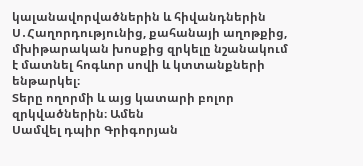կալանավորվածներին և հիվանդներին Ս․Հաղորդությունից, քահանայի աղոթքից, մխիթարական խոսքից զրկելը նշանակում է մատնել հոգևոր սովի և կտտանքների ենթարկել։
Տերը ողորմի և այց կատարի բոլոր զրկվածներին։ Ամեն
Սամվել դպիր Գրիգորյան